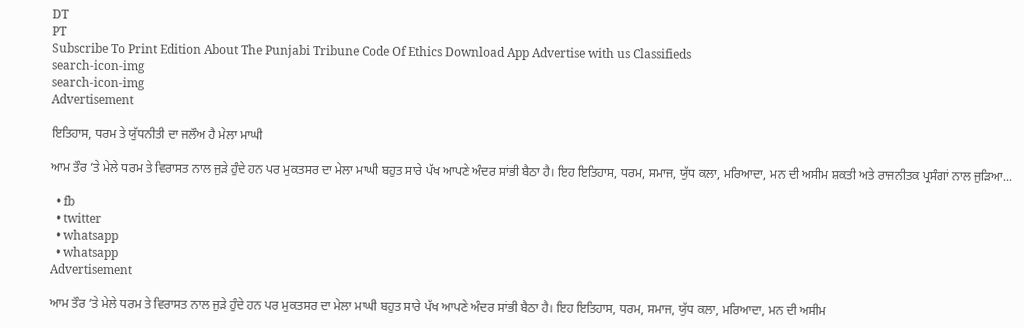DT
PT
Subscribe To Print Edition About The Punjabi Tribune Code Of Ethics Download App Advertise with us Classifieds
search-icon-img
search-icon-img
Advertisement

ਇਤਿਹਾਸ, ਧਰਮ ਤੇ ਯੁੱਧਨੀਤੀ ਦਾ ਜਲੌਅ ਹੈ ਮੇਲਾ ਮਾਘੀ

ਆਮ ਤੌਰ ’ਤੇ ਮੇਲੇ ਧਰਮ ਤੇ ਵਿਰਾਸਤ ਨਾਲ ਜੁੜੇ ਹੁੰਦੇ ਹਨ ਪਰ ਮੁਕਤਸਰ ਦਾ ਮੇਲਾ ਮਾਘੀ ਬਹੁਤ ਸਾਰੇ ਪੱਖ ਆਪਣੇ ਅੰਦਰ ਸਾਂਭੀ ਬੈਠਾ ਹੈ। ਇਹ ਇਤਿਹਾਸ, ਧਰਮ, ਸਮਾਜ, ਯੁੱਧ ਕਲਾ, ਮਰਿਆਦਾ, ਮਨ ਦੀ ਅਸੀਮ ਸ਼ਕਤੀ ਅਤੇ ਰਾਜਨੀਤਕ ਪ੍ਰਸੰਗਾਂ ਨਾਲ ਜੁੜਿਆ...

  • fb
  • twitter
  • whatsapp
  • whatsapp
Advertisement

ਆਮ ਤੌਰ ’ਤੇ ਮੇਲੇ ਧਰਮ ਤੇ ਵਿਰਾਸਤ ਨਾਲ ਜੁੜੇ ਹੁੰਦੇ ਹਨ ਪਰ ਮੁਕਤਸਰ ਦਾ ਮੇਲਾ ਮਾਘੀ ਬਹੁਤ ਸਾਰੇ ਪੱਖ ਆਪਣੇ ਅੰਦਰ ਸਾਂਭੀ ਬੈਠਾ ਹੈ। ਇਹ ਇਤਿਹਾਸ, ਧਰਮ, ਸਮਾਜ, ਯੁੱਧ ਕਲਾ, ਮਰਿਆਦਾ, ਮਨ ਦੀ ਅਸੀਮ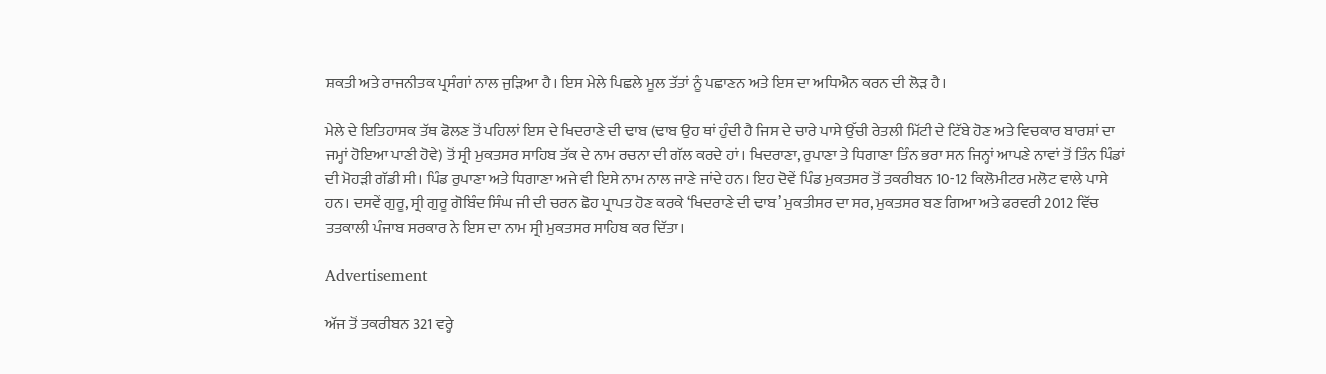ਸ਼ਕਤੀ ਅਤੇ ਰਾਜਨੀਤਕ ਪ੍ਰਸੰਗਾਂ ਨਾਲ ਜੁੜਿਆ ਹੈ। ਇਸ ਮੇਲੇ ਪਿਛਲੇ ਮੂਲ ਤੱਤਾਂ ਨੂੰ ਪਛਾਣਨ ਅਤੇ ਇਸ ਦਾ ਅਧਿਐਨ ਕਰਨ ਦੀ ਲੋੜ ਹੈ।

ਮੇਲੇ ਦੇ ਇਤਿਹਾਸਕ ਤੱਥ ਫੋਲਣ ਤੋਂ ਪਹਿਲਾਂ ਇਸ ਦੇ ਖਿਦਰਾਣੇ ਦੀ ਢਾਬ (ਢਾਬ ਉਹ ਥਾਂ ਹੁੰਦੀ ਹੈ ਜਿਸ ਦੇ ਚਾਰੇ ਪਾਸੇ ਉੱਚੀ ਰੇਤਲੀ ਮਿੱਟੀ ਦੇ ਟਿੱਬੇ ਹੋਣ ਅਤੇ ਵਿਚਕਾਰ ਬਾਰਸ਼ਾਂ ਦਾ ਜਮ੍ਹਾਂ ਹੋਇਆ ਪਾਣੀ ਹੋਵੇ) ਤੋਂ ਸ੍ਰੀ ਮੁਕਤਸਰ ਸਾਹਿਬ ਤੱਕ ਦੇ ਨਾਮ ਰਚਨਾ ਦੀ ਗੱਲ ਕਰਦੇ ਹਾਂ। ਖਿਦਰਾਣਾ, ਰੁਪਾਣਾ ਤੇ ਧਿਗਾਣਾ ਤਿੰਨ ਭਰਾ ਸਨ ਜਿਨ੍ਹਾਂ ਆਪਣੇ ਨਾਵਾਂ ਤੋਂ ਤਿੰਨ ਪਿੰਡਾਂ ਦੀ ਮੋਹੜੀ ਗੱਡੀ ਸੀ। ਪਿੰਡ ਰੁਪਾਣਾ ਅਤੇ ਧਿਗਾਣਾ ਅਜੇ ਵੀ ਇਸੇ ਨਾਮ ਨਾਲ ਜਾਣੇ ਜਾਂਦੇ ਹਨ। ਇਹ ਦੋਵੇਂ ਪਿੰਡ ਮੁਕਤਸਰ ਤੋਂ ਤਕਰੀਬਨ 10-12 ਕਿਲੋਮੀਟਰ ਮਲੋਟ ਵਾਲੇ ਪਾਸੇ ਹਨ। ਦਸਵੇਂ ਗੁਰੂ, ਸ੍ਰੀ ਗੁਰੂ ਗੋਬਿੰਦ ਸਿੰਘ ਜੀ ਦੀ ਚਰਨ ਛੋਹ ਪ੍ਰਾਪਤ ਹੋਣ ਕਰਕੇ ‘ਖਿਦਰਾਣੇ ਦੀ ਢਾਬ’ ਮੁਕਤੀਸਰ ਦਾ ਸਰ, ਮੁਕਤਸਰ ਬਣ ਗਿਆ ਅਤੇ ਫਰਵਰੀ 2012 ਵਿੱਚ ਤਤਕਾਲੀ ਪੰਜਾਬ ਸਰਕਾਰ ਨੇ ਇਸ ਦਾ ਨਾਮ ਸ੍ਰੀ ਮੁਕਤਸਰ ਸਾਹਿਬ ਕਰ ਦਿੱਤਾ।

Advertisement

ਅੱਜ ਤੋਂ ਤਕਰੀਬਨ 321 ਵਰ੍ਹੇ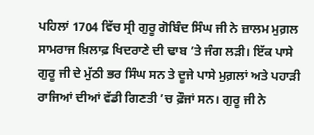ਪਹਿਲਾਂ 1704 ਵਿੱਚ ਸ੍ਰੀ ਗੁਰੂ ਗੋਬਿੰਦ ਸਿੰਘ ਜੀ ਨੇ ਜ਼ਾਲਮ ਮੁਗ਼ਲ ਸਾਮਰਾਜ ਖ਼ਿਲਾਫ਼ ਖਿਦਰਾਣੇ ਦੀ ਢਾਬ ’ਤੇ ਜੰਗ ਲੜੀ। ਇੱਕ ਪਾਸੇ ਗੁਰੂ ਜੀ ਦੇ ਮੁੱਠੀ ਭਰ ਸਿੰਘ ਸਨ ਤੇ ਦੂਜੇ ਪਾਸੇ ਮੁਗ਼ਲਾਂ ਅਤੇ ਪਹਾੜੀ ਰਾਜਿਆਂ ਦੀਆਂ ਵੱਡੀ ਗਿਣਤੀ ’ਚ ਫ਼ੌਜਾਂ ਸਨ। ਗੁਰੂ ਜੀ ਨੇ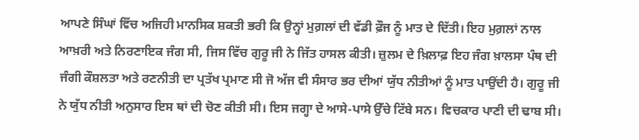ਆਪਣੇ ਸਿੰਘਾਂ ਵਿੱਚ ਅਜਿਹੀ ਮਾਨਸਿਕ ਸ਼ਕਤੀ ਭਰੀ ਕਿ ਉਨ੍ਹਾਂ ਮੁਗ਼ਲਾਂ ਦੀ ਵੱਡੀ ਫ਼ੌਜ ਨੂੰ ਮਾਤ ਦੇ ਦਿੱਤੀ। ਇਹ ਮੁਗ਼ਲਾਂ ਨਾਲ ਆਖ਼ਰੀ ਅਤੇ ਨਿਰਣਾਇਕ ਜੰਗ ਸੀ, ਜਿਸ ਵਿੱਚ ਗੁਰੂ ਜੀ ਨੇ ਜਿੱਤ ਹਾਸਲ ਕੀਤੀ। ਜ਼ੁਲਮ ਦੇ ਖ਼ਿਲਾਫ਼ ਇਹ ਜੰਗ ਖ਼ਾਲਸਾ ਪੰਥ ਦੀ ਜੰਗੀ ਕੌਸ਼ਲਤਾ ਅਤੇ ਰਣਨੀਤੀ ਦਾ ਪ੍ਰਤੱਖ ਪ੍ਰਮਾਣ ਸੀ ਜੋ ਅੱਜ ਵੀ ਸੰਸਾਰ ਭਰ ਦੀਆਂ ਯੁੱਧ ਨੀਤੀਆਂ ਨੂੰ ਮਾਤ ਪਾਉਂਦੀ ਹੈ। ਗੁਰੂ ਜੀ ਨੇ ਯੁੱਧ ਨੀਤੀ ਅਨੁਸਾਰ ਇਸ ਥਾਂ ਦੀ ਚੋਣ ਕੀਤੀ ਸੀ। ਇਸ ਜਗ੍ਹਾ ਦੇ ਆਸੇ-ਪਾਸੇ ਉੱਚੇ ਟਿੱਬੇ ਸਨ। ਵਿਚਕਾਰ ਪਾਣੀ ਦੀ ਢਾਬ ਸੀ।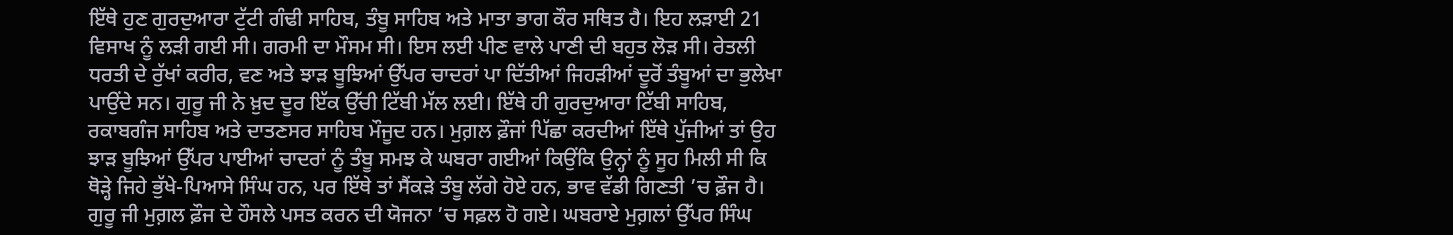ਇੱਥੇ ਹੁਣ ਗੁਰਦੁਆਰਾ ਟੁੱਟੀ ਗੰਢੀ ਸਾਹਿਬ, ਤੰਬੂ ਸਾਹਿਬ ਅਤੇ ਮਾਤਾ ਭਾਗ ਕੌਰ ਸਥਿਤ ਹੈ। ਇਹ ਲੜਾਈ 21 ਵਿਸਾਖ ਨੂੰ ਲੜੀ ਗਈ ਸੀ। ਗਰਮੀ ਦਾ ਮੌਸਮ ਸੀ। ਇਸ ਲਈ ਪੀਣ ਵਾਲੇ ਪਾਣੀ ਦੀ ਬਹੁਤ ਲੋੜ ਸੀ। ਰੇਤਲੀ ਧਰਤੀ ਦੇ ਰੁੱਖਾਂ ਕਰੀਰ, ਵਣ ਅਤੇ ਝਾੜ ਬੂਝਿਆਂ ਉੱਪਰ ਚਾਦਰਾਂ ਪਾ ਦਿੱਤੀਆਂ ਜਿਹੜੀਆਂ ਦੂਰੋਂ ਤੰਬੂਆਂ ਦਾ ਭੁਲੇਖਾ ਪਾਉਂਦੇ ਸਨ। ਗੁਰੂ ਜੀ ਨੇ ਖ਼ੁਦ ਦੂਰ ਇੱਕ ਉੱਚੀ ਟਿੱਬੀ ਮੱਲ ਲਈ। ਇੱਥੇ ਹੀ ਗੁਰਦੁਆਰਾ ਟਿੱਬੀ ਸਾਹਿਬ, ਰਕਾਬਗੰਜ ਸਾਹਿਬ ਅਤੇ ਦਾਤਣਸਰ ਸਾਹਿਬ ਮੌਜੂਦ ਹਨ। ਮੁਗ਼ਲ ਫ਼ੌਜਾਂ ਪਿੱਛਾ ਕਰਦੀਆਂ ਇੱਥੇ ਪੁੱਜੀਆਂ ਤਾਂ ਉਹ ਝਾੜ ਬੂਝਿਆਂ ਉੱਪਰ ਪਾਈਆਂ ਚਾਦਰਾਂ ਨੂੰ ਤੰਬੂ ਸਮਝ ਕੇ ਘਬਰਾ ਗਈਆਂ ਕਿਉਂਕਿ ਉਨ੍ਹਾਂ ਨੂੰ ਸੂਹ ਮਿਲੀ ਸੀ ਕਿ ਥੋੜ੍ਹੇ ਜਿਹੇ ਭੁੱਖੇ-ਪਿਆਸੇ ਸਿੰਘ ਹਨ, ਪਰ ਇੱਥੇ ਤਾਂ ਸੈਂਕੜੇ ਤੰਬੂ ਲੱਗੇ ਹੋਏ ਹਨ, ਭਾਵ ਵੱਡੀ ਗਿਣਤੀ ’ਚ ਫ਼ੌਜ ਹੈ। ਗੁਰੂ ਜੀ ਮੁਗ਼ਲ ਫ਼ੌਜ ਦੇ ਹੌਸਲੇ ਪਸਤ ਕਰਨ ਦੀ ਯੋਜਨਾ ’ਚ ਸਫ਼ਲ ਹੋ ਗਏ। ਘਬਰਾਏ ਮੁਗ਼ਲਾਂ ਉੱਪਰ ਸਿੰਘ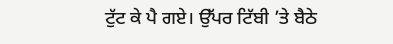ਟੁੱਟ ਕੇ ਪੈ ਗਏ। ਉੱਪਰ ਟਿੱਬੀ ’ਤੇ ਬੈਠੇ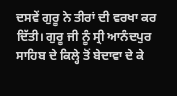ਦਸਵੇਂ ਗੁਰੂ ਨੇ ਤੀਰਾਂ ਦੀ ਵਰਖਾ ਕਰ ਦਿੱਤੀ। ਗੁਰੂ ਜੀ ਨੂੰ ਸ੍ਰੀ ਆਨੰਦਪੁਰ ਸਾਹਿਬ ਦੇ ਕਿਲ੍ਹੇ ਤੋਂ ਬੇਦਾਵਾ ਦੇ ਕੇ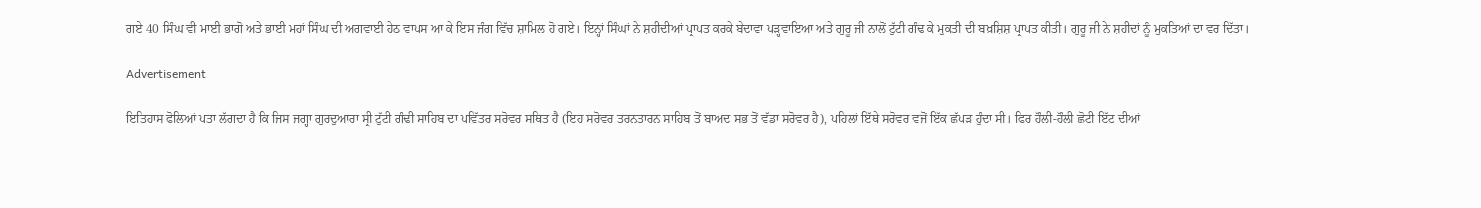ਗਏ 40 ਸਿੰਘ ਵੀ ਮਾਈ ਭਾਗੋ ਅਤੇ ਭਾਈ ਮਹਾਂ ਸਿੰਘ ਦੀ ਅਗਵਾਈ ਹੇਠ ਵਾਪਸ ਆ ਕੇ ਇਸ ਜੰਗ ਵਿੱਚ ਸ਼ਾਮਿਲ ਹੋ ਗਏ। ਇਨ੍ਹਾਂ ਸਿੰਘਾਂ ਨੇ ਸ਼ਹੀਦੀਆਂ ਪ੍ਰਾਪਤ ਕਰਕੇ ਬੇਦਾਵਾ ਪੜ੍ਹਵਾਇਆ ਅਤੇ ਗੁਰੂ ਜੀ ਨਾਲੋਂ ਟੁੱਟੀ ਗੰਢ ਕੇ ਮੁਕਤੀ ਦੀ ਬਖ਼ਸ਼ਿਸ਼ ਪ੍ਰਾਪਤ ਕੀਤੀ। ਗੁਰੂ ਜੀ ਨੇ ਸ਼ਹੀਦਾਂ ਨੂੰ ਮੁਕਤਿਆਂ ਦਾ ਵਰ ਦਿੱਤਾ।

Advertisement

ਇਤਿਹਾਸ ਫੋਲਿਆਂ ਪਤਾ ਲੱਗਦਾ ਹੈ ਕਿ ਜਿਸ ਜਗ੍ਹਾ ਗੁਰਦੁਆਰਾ ਸ੍ਰੀ ਟੁੱਟੀ ਗੰਢੀ ਸਾਹਿਬ ਦਾ ਪਵਿੱਤਰ ਸਰੋਵਰ ਸਥਿਤ ਹੈ (ਇਹ ਸਰੋਵਰ ਤਰਨਤਾਰਨ ਸਾਹਿਬ ਤੋਂ ਬਾਅਦ ਸਭ ਤੋਂ ਵੱਡਾ ਸਰੋਵਰ ਹੈ), ਪਹਿਲਾਂ ਇੱਥੇ ਸਰੋਵਰ ਵਜੋਂ ਇੱਕ ਛੱਪੜ ਹੁੰਦਾ ਸੀ। ਫਿਰ ਹੌਲੀ-ਹੌਲੀ ਛੋਟੀ ਇੱਟ ਦੀਆਂ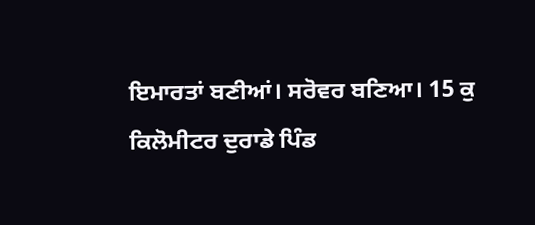ਇਮਾਰਤਾਂ ਬਣੀਆਂ। ਸਰੋਵਰ ਬਣਿਆ। 15 ਕੁ ਕਿਲੋਮੀਟਰ ਦੁਰਾਡੇ ਪਿੰਡ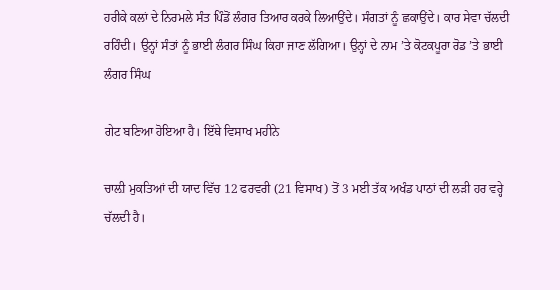ਹਰੀਕੇ ਕਲਾਂ ਦੇ ਨਿਰਮਲੇ ਸੰਤ ਪਿੰਡੋਂ ਲੰਗਰ ਤਿਆਰ ਕਰਕੇ ਲਿਆਉਂਦੇ। ਸੰਗਤਾਂ ਨੂੰ ਛਕਾਉਂਦੇ। ਕਾਰ ਸੇਵਾ ਚੱਲਦੀ ਰਹਿੰਦੀ। ਉਨ੍ਹਾਂ ਸੰਤਾਂ ਨੂੰ ਭਾਈ ਲੰਗਰ ਸਿੰਘ ਕਿਹਾ ਜਾਣ ਲੱਗਿਆ। ਉਨ੍ਹਾਂ ਦੇ ਨਾਮ ’ਤੇ ਕੋਟਕਪੂਰਾ ਰੋਡ ’ਤੇ ਭਾਈ ਲੰਗਰ ਸਿੰਘ

ਗੇਟ ਬਣਿਆ ਹੋਇਆ ਹੈ। ਇੱਥੇ ਵਿਸਾਖ ਮਹੀਨੇ

ਚਾਲ਼ੀ ਮੁਕਤਿਆਂ ਦੀ ਯਾਦ ਵਿੱਚ 12 ਫਰਵਰੀ (21 ਵਿਸਾਖ) ਤੋਂ 3 ਮਈ ਤੱਕ ਅਖੰਡ ਪਾਠਾਂ ਦੀ ਲੜੀ ਹਰ ਵਰ੍ਹੇ ਚੱਲਦੀ ਹੈ।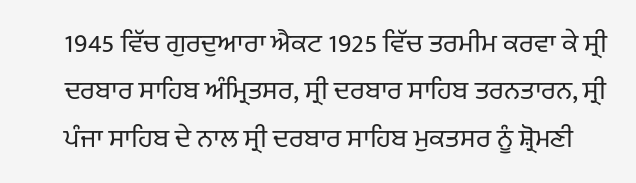1945 ਵਿੱਚ ਗੁਰਦੁਆਰਾ ਐਕਟ 1925 ਵਿੱਚ ਤਰਮੀਮ ਕਰਵਾ ਕੇ ਸ੍ਰੀ ਦਰਬਾਰ ਸਾਹਿਬ ਅੰਮ੍ਰਿਤਸਰ, ਸ੍ਰੀ ਦਰਬਾਰ ਸਾਹਿਬ ਤਰਨਤਾਰਨ, ਸ੍ਰੀ ਪੰਜਾ ਸਾਹਿਬ ਦੇ ਨਾਲ ਸ੍ਰੀ ਦਰਬਾਰ ਸਾਹਿਬ ਮੁਕਤਸਰ ਨੂੰ ਸ਼੍ਰੋਮਣੀ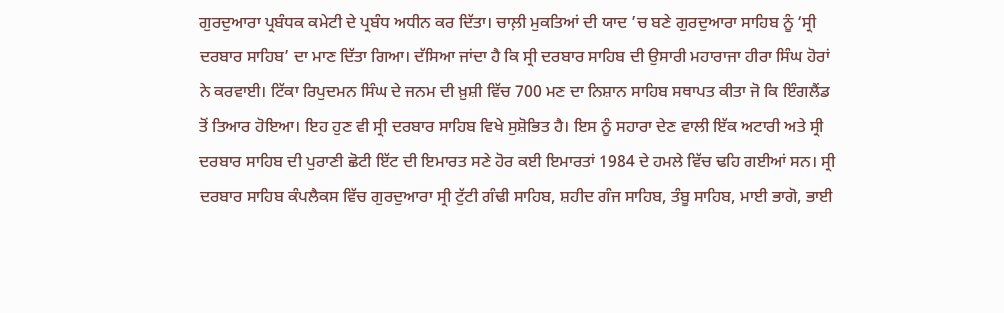ਗੁਰਦੁਆਰਾ ਪ੍ਰਬੰਧਕ ਕਮੇਟੀ ਦੇ ਪ੍ਰਬੰਧ ਅਧੀਨ ਕਰ ਦਿੱਤਾ। ਚਾਲ਼ੀ ਮੁਕਤਿਆਂ ਦੀ ਯਾਦ ’ਚ ਬਣੇ ਗੁਰਦੁਆਰਾ ਸਾਹਿਬ ਨੂੰ ‘ਸ੍ਰੀ ਦਰਬਾਰ ਸਾਹਿਬ’ ਦਾ ਮਾਣ ਦਿੱਤਾ ਗਿਆ। ਦੱਸਿਆ ਜਾਂਦਾ ਹੈ ਕਿ ਸ੍ਰੀ ਦਰਬਾਰ ਸਾਹਿਬ ਦੀ ਉਸਾਰੀ ਮਹਾਰਾਜਾ ਹੀਰਾ ਸਿੰਘ ਹੋਰਾਂ ਨੇ ਕਰਵਾਈ। ਟਿੱਕਾ ਰਿਪੁਦਮਨ ਸਿੰਘ ਦੇ ਜਨਮ ਦੀ ਖ਼ੁਸ਼ੀ ਵਿੱਚ 700 ਮਣ ਦਾ ਨਿਸ਼ਾਨ ਸਾਹਿਬ ਸਥਾਪਤ ਕੀਤਾ ਜੋ ਕਿ ਇੰਗਲੈਂਡ ਤੋਂ ਤਿਆਰ ਹੋਇਆ। ਇਹ ਹੁਣ ਵੀ ਸ੍ਰੀ ਦਰਬਾਰ ਸਾਹਿਬ ਵਿਖੇ ਸੁਸ਼ੋਭਿਤ ਹੈ। ਇਸ ਨੂੰ ਸਹਾਰਾ ਦੇਣ ਵਾਲੀ ਇੱਕ ਅਟਾਰੀ ਅਤੇ ਸ੍ਰੀ ਦਰਬਾਰ ਸਾਹਿਬ ਦੀ ਪੁਰਾਣੀ ਛੋਟੀ ਇੱਟ ਦੀ ਇਮਾਰਤ ਸਣੇ ਹੋਰ ਕਈ ਇਮਾਰਤਾਂ 1984 ਦੇ ਹਮਲੇ ਵਿੱਚ ਢਹਿ ਗਈਆਂ ਸਨ। ਸ੍ਰੀ ਦਰਬਾਰ ਸਾਹਿਬ ਕੰਪਲੈਕਸ ਵਿੱਚ ਗੁਰਦੁਆਰਾ ਸ੍ਰੀ ਟੁੱਟੀ ਗੰਢੀ ਸਾਹਿਬ, ਸ਼ਹੀਦ ਗੰਜ ਸਾਹਿਬ, ਤੰਬੂ ਸਾਹਿਬ, ਮਾਈ ਭਾਗੋ, ਭਾਈ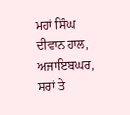ਮਹਾਂ ਸਿੰਘ ਦੀਵਾਨ ਹਾਲ, ਅਜਾਇਬਘਰ, ਸਰਾਂ ਤੇ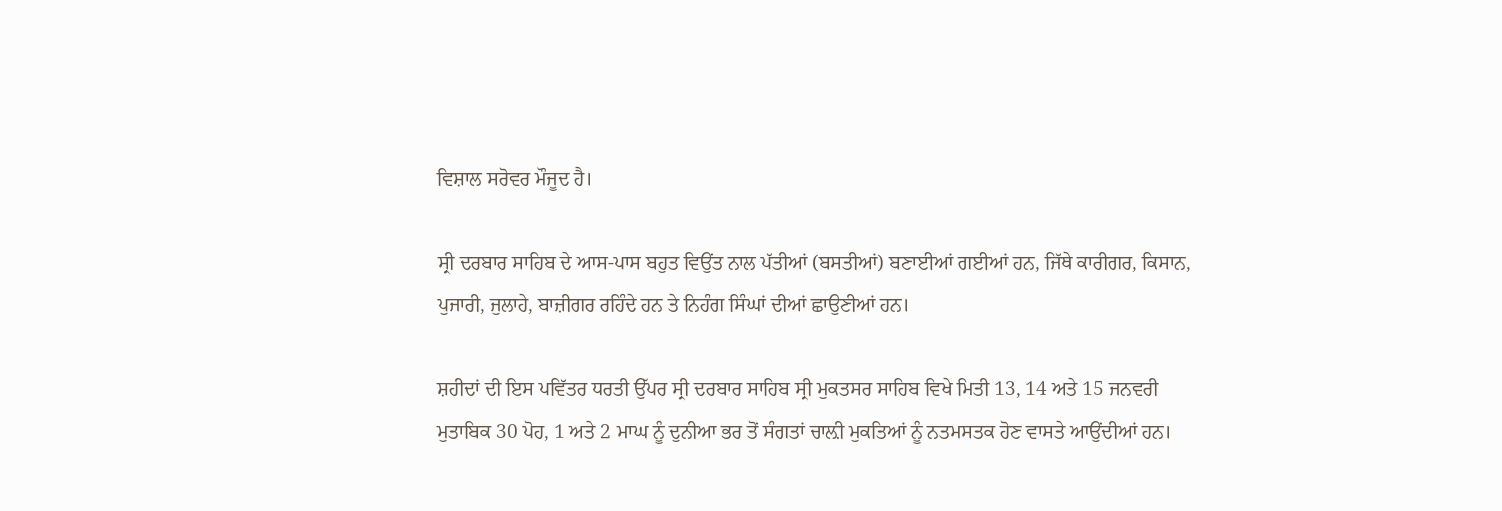ਵਿਸ਼ਾਲ ਸਰੋਵਰ ਮੌਜੂਦ ਹੈ।

ਸ੍ਰੀ ਦਰਬਾਰ ਸਾਹਿਬ ਦੇ ਆਸ-ਪਾਸ ਬਹੁਤ ਵਿਉਂਤ ਨਾਲ ਪੱਤੀਆਂ (ਬਸਤੀਆਂ) ਬਣਾਈਆਂ ਗਈਆਂ ਹਨ, ਜਿੱਥੇ ਕਾਰੀਗਰ, ਕਿਸਾਨ, ਪੁਜਾਰੀ, ਜੁਲਾਹੇ, ਬਾਜ਼ੀਗਰ ਰਹਿੰਦੇ ਹਨ ਤੇ ਨਿਹੰਗ ਸਿੰਘਾਂ ਦੀਆਂ ਛਾਉਣੀਆਂ ਹਨ।

ਸ਼ਹੀਦਾਂ ਦੀ ਇਸ ਪਵਿੱਤਰ ਧਰਤੀ ਉੱਪਰ ਸ੍ਰੀ ਦਰਬਾਰ ਸਾਹਿਬ ਸ੍ਰੀ ਮੁਕਤਸਰ ਸਾਹਿਬ ਵਿਖੇ ਮਿਤੀ 13, 14 ਅਤੇ 15 ਜਨਵਰੀ ਮੁਤਾਬਿਕ 30 ਪੋਹ, 1 ਅਤੇ 2 ਮਾਘ ਨੂੰ ਦੁਨੀਆ ਭਰ ਤੋਂ ਸੰਗਤਾਂ ਚਾਲ਼ੀ ਮੁਕਤਿਆਂ ਨੂੰ ਨਤਮਸਤਕ ਹੋਣ ਵਾਸਤੇ ਆਉਂਦੀਆਂ ਹਨ।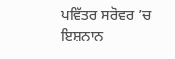ਪਵਿੱਤਰ ਸਰੋਵਰ ’ਚ ਇਸ਼ਨਾਨ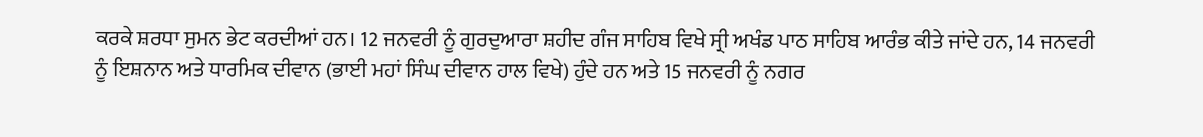ਕਰਕੇ ਸ਼ਰਧਾ ਸੁਮਨ ਭੇਟ ਕਰਦੀਆਂ ਹਨ। 12 ਜਨਵਰੀ ਨੂੰ ਗੁਰਦੁਆਰਾ ਸ਼ਹੀਦ ਗੰਜ ਸਾਹਿਬ ਵਿਖੇ ਸ੍ਰੀ ਅਖੰਡ ਪਾਠ ਸਾਹਿਬ ਆਰੰਭ ਕੀਤੇ ਜਾਂਦੇ ਹਨ, 14 ਜਨਵਰੀ ਨੂੰ ਇਸ਼ਨਾਨ ਅਤੇ ਧਾਰਮਿਕ ਦੀਵਾਨ (ਭਾਈ ਮਹਾਂ ਸਿੰਘ ਦੀਵਾਨ ਹਾਲ ਵਿਖੇ) ਹੁੰਦੇ ਹਨ ਅਤੇ 15 ਜਨਵਰੀ ਨੂੰ ਨਗਰ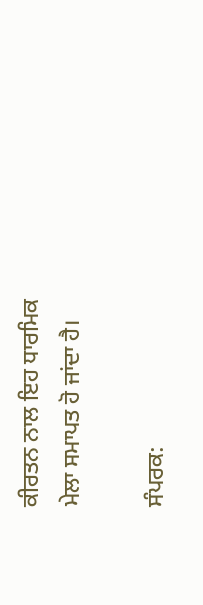ਕੀਰਤਨ ਨਾਲ ਇਹ ਧਾਰਮਿਕ ਮੇਲਾ ਸਮਾਪਤ ਹੋ ਜਾਂਦਾ ਹੈ।

ਸੰਪਰਕ: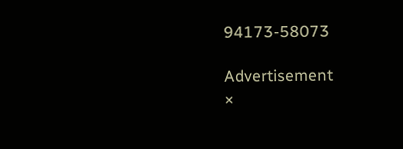94173-58073

Advertisement
×